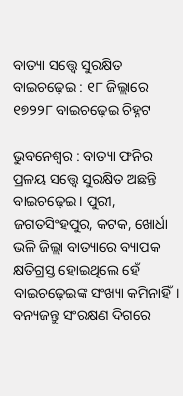ବାତ୍ୟା ସତ୍ତ୍ବେ ସୁରକ୍ଷିତ ବାଇଚଢ଼େଇ : ୧୮ ଜିଲ୍ଲାରେ ୧୭୨୨୮ ବାଇଚଢ଼େଇ ଚିହ୍ନଟ

ଭୁବନେଶ୍ବର : ବାତ୍ୟା ଫନିର ପ୍ରଳୟ ସତ୍ତ୍ବେ ସୁରକ୍ଷିତ ଅଛନ୍ତି ବାଇଚଢ଼େଇ। ପୁରୀ, ଜଗତସିଂହପୁର, କଟକ, ଖୋର୍ଧା ଭଳି ଜିଲ୍ଲା ବାତ୍ୟାରେ ବ୍ୟାପକ କ୍ଷତିଗ୍ରସ୍ତ ହୋଇଥିଲେ ହେଁ ବାଇଚଢ଼େଇଙ୍କ ସଂଖ୍ୟା କମିନାହିଁ। ବନ୍ୟଜନ୍ତୁ ସଂରକ୍ଷଣ ଦିଗରେ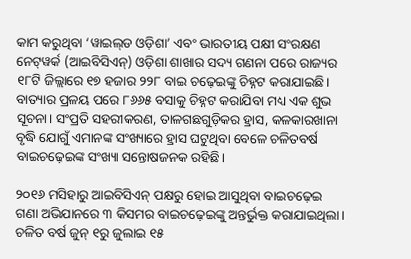କାମ କରୁଥିବା ‘ୱାଇଲ୍‌ଡ ଓଡ଼ିଶା’ ଏବଂ ଭାରତୀୟ ପକ୍ଷୀ ସଂରକ୍ଷଣ ନେଟ୍‌ୱର୍କ (ଆଇବିସିଏନ୍‌) ଓଡ଼ିଶା ଶାଖାର ସଦ୍ୟ ଗଣନା ପରେ ରାଜ୍ୟର ୧୮ଟି ଜିଲ୍ଲାରେ ୧୭ ହଜାର ୨୨୮ ବାଇ ଚଢ଼େଇଙ୍କୁ ଚିହ୍ନଟ କରାଯାଇଛି। ବାତ୍ୟାର ପ୍ରଳୟ ପରେ ୮୬୬୫ ବସାକୁ ଚିହ୍ନଟ କରାଯିବା ମଧ୍ୟ ଏକ ଶୁଭ ସୂଚନା। ସଂପ୍ରତି ସହରୀକରଣ, ତାଳଗଛଗୁଡ଼ିକର ହ୍ରାସ, କଳକାରଖାନା ବୃଦ୍ଧି ଯୋଗୁଁ ଏମାନଙ୍କ ସଂଖ୍ୟାରେ ହ୍ରାସ ଘଟୁଥିବା ବେଳେ ଚଳିତବର୍ଷ ବାଇଚଢ଼େଇଙ୍କ ସଂଖ୍ୟା ସନ୍ତୋଷଜନକ ରହିଛି।

୨୦୧୬ ମସିହାରୁ ଆଇବିସିଏନ୍‌ ପକ୍ଷରୁ ହୋଇ ଆସୁଥିବା ବାଇଚଢ଼େଇ ଗଣା ଅଭିଯାନରେ ୩ କିସମର ବାଇଚଢ଼େଇଙ୍କୁ ଅନ୍ତର୍ଭୁକ୍ତ କରାଯାଇଥିଲା। ଚଳିତ ବର୍ଷ ଜୁନ୍‌ ୧ରୁ ଜୁଲାଇ ୧୫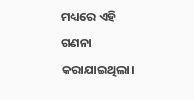ମଧ୍ୟରେ ଏହି ଗଣନା କରାଯାଇଥିଲା।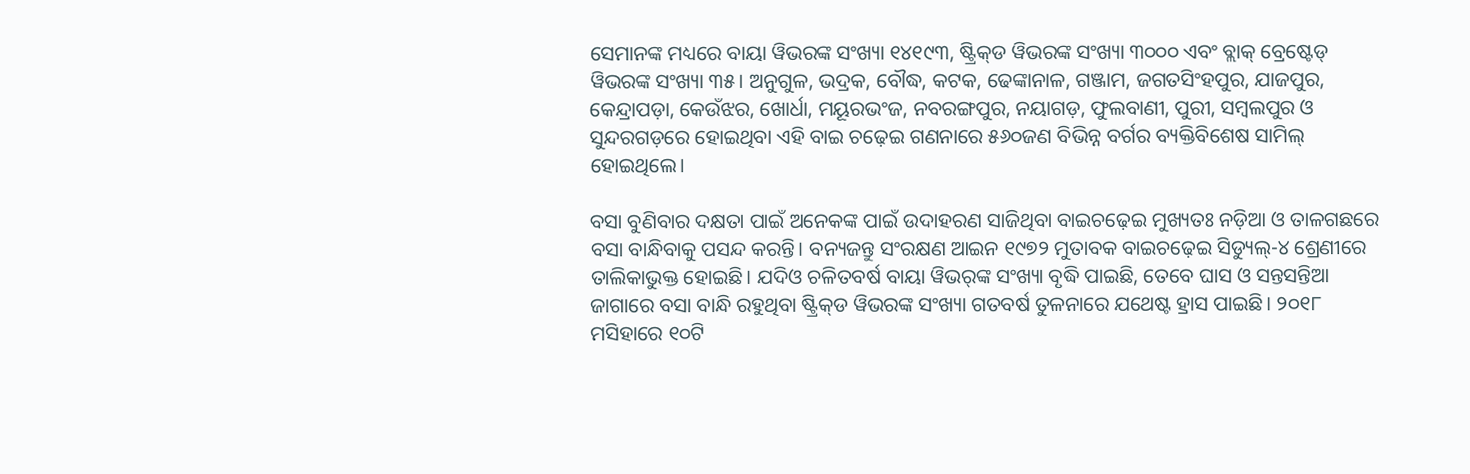ସେମାନଙ୍କ ମଧ୍ୟରେ ବାୟା ୱିଭରଙ୍କ ସଂଖ୍ୟା ୧୪୧୯୩, ଷ୍ଟ୍ରିକ୍‌ଡ ୱିଭରଙ୍କ ସଂଖ୍ୟା ୩୦୦୦ ଏବଂ ବ୍ଲାକ୍‌ ବ୍ରେଷ୍ଟେଡ୍‌ ୱିଭରଙ୍କ ସଂଖ୍ୟା ୩୫। ଅନୁଗୁଳ, ଭଦ୍ରକ, ବୌଦ୍ଧ, କଟକ, ଢେଙ୍କାନାଳ, ଗଞ୍ଜାମ, ଜଗତସିଂହପୁର, ଯାଜପୁର, କେନ୍ଦ୍ରାପଡ଼ା, କେଉଁଝର, ଖୋର୍ଧା, ମୟୂରଭଂଜ, ନବରଙ୍ଗପୁର, ନୟା‌ଗଡ଼, ଫୁଲବାଣୀ, ପୁରୀ, ସମ୍ବଲପୁର ଓ ସୁନ୍ଦରଗଡ଼ରେ ହୋଇଥିବା ଏହି ବାଇ ଚଢ଼େଇ ଗଣନାରେ ୫୬୦ଜଣ ବିଭିନ୍ନ ବର୍ଗର ବ୍ୟକ୍ତିବିଶେଷ ସାମିଲ୍‌ ହୋଇଥିଲେ।

ବସା ବୁଣିବାର ଦକ୍ଷତା ପାଇଁ ଅନେକଙ୍କ ପାଇଁ ଉଦାହରଣ ସାଜିଥିବା ବାଇଚଢ଼େଇ ମୁଖ୍ୟତଃ ନଡ଼ିଆ ଓ ତାଳଗଛରେ ବସା ବାନ୍ଧିବାକୁ ପସନ୍ଦ କରନ୍ତି। ବନ୍ୟଜନ୍ତୁ ସଂରକ୍ଷଣ ଆଇନ ୧୯୭୨ ମୁତାବକ ବାଇଚଢ଼େଇ ସିଡ୍ୟୁଲ୍‌-୪ ଶ୍ରେଣୀରେ ତାଲିକାଭୁକ୍ତ ହୋଇଛି। ଯଦିଓ ଚଳିତବର୍ଷ ବାୟା ୱିଭର୍‌ଙ୍କ ସଂଖ୍ୟା ବୃଦ୍ଧି ପାଇଛି, ତେବେ ଘାସ ଓ ସନ୍ତସନ୍ତିଆ ଜାଗାରେ ବସା ବାନ୍ଧି ରହୁଥିବା ଷ୍ଟ୍ରିକ୍‌ଡ ୱିଭରଙ୍କ ସଂଖ୍ୟା ଗତବର୍ଷ ତୁଳନାରେ ଯଥେଷ୍ଟ ହ୍ରାସ ପାଇଛି। ୨୦୧୮ ମସିହାରେ ୧୦ଟି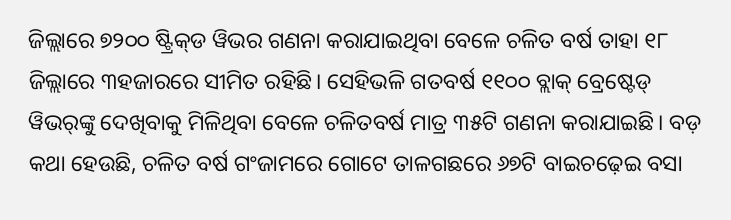ଜିଲ୍ଲାରେ ୭୨୦୦ ଷ୍ଟ୍ରିକ୍‌ଡ ୱିଭର ଗଣନା କରାଯାଇଥିବା ବେଳେ ଚଳିତ ବର୍ଷ ତାହା ୧୮ ଜିଲ୍ଲାରେ ୩ହଜାରରେ ସୀମିତ ରହିଛି। ସେହିଭଳି ଗତବର୍ଷ ୧୧୦୦ ବ୍ଲାକ୍‌ ବ୍ରେଷ୍ଟେଡ୍‌ ୱିଭର୍‌ଙ୍କୁ ଦେଖିବାକୁ ମିଳିଥିବା ବେଳେ ଚଳିତବର୍ଷ ମାତ୍ର ୩୫ଟି ଗଣନା କରାଯାଇଛି। ବଡ଼ କଥା ହେଉଛି, ଚଳିତ ବର୍ଷ ଗଂଜାମରେ ଗୋଟେ ତାଳଗଛରେ ୬୭ଟି ବାଇଚଢ଼େଇ ବସା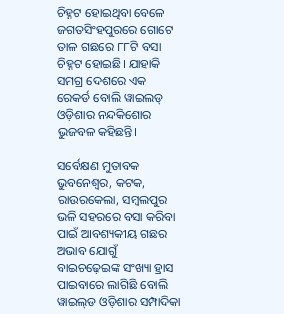ଚିହ୍ନଟ ହୋଇଥିବା ବେଳେ ଜଗତସିଂହପୁରରେ ଗୋଟେ ତାଳ ଗଛରେ ୮୮ଟି ବସା ଚିହ୍ନଟ ହୋଇଛି। ଯାହାକି ସମଗ୍ର ଦେଶରେ ଏକ ରେକର୍ଡ ବୋଲି ୱାଇଲଡ୍‌ ଓଡ଼ିଶାର ନନ୍ଦକିଶୋର ଭୁଜବଳ କହିଛନ୍ତି।

ସର୍ବେକ୍ଷଣ ମୁତାବକ ଭୁବନେଶ୍ବର, କଟକ, ରାଉରକେଲା, ସମ୍ବଲପୁର ଭଳି ସହରରେ ବସା କରିବା ପାଇଁ ଆବଶ୍ୟକୀୟ ଗଛର ଅଭାବ ଯୋଗୁଁ ବାଇଚଢ଼େଇଙ୍କ ସଂଖ୍ୟା ହ୍ରାସ ପାଇବାରେ ଲାଗିଛି ବୋଲି ୱାଇଲ୍‌ଡ ଓଡ଼ିଶାର ସମ୍ପାଦିକା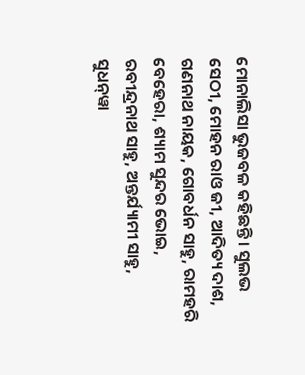ମୋନାଲିସା ଭୁଜବଳ କହିଛନ୍ତି। ସୁଲଭ ସେଠୀ, ମୋହନ ରାଓ ଜୀ, ଆଦିତ୍ୟ ଦାଶ, ଗଣନାଥ ନାୟକ, ଗୋବର୍ଧନ ସାହୁ, ରାମହରି ବେହେରା, ଶ୍ୟାମ ସୁନ୍ଦର ‌ଭୋଇ, ରବୀନ୍ଦ୍ରନାଥ ସାହୁ, ଅନ୍ତର୍ଯ୍ୟାମୀ ସାହୁ, ସୁଧନ୍‌ୱା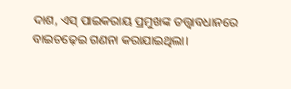ଦାଶ, ଏସ୍‌ ପାଇକରାୟ ପ୍ରମୁଖଙ୍କ ତତ୍ତ୍ବାବଧାନରେ ବାଇଚଢ଼େଇ ଗଣନା କରାଯାଇଥିଲା।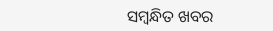ସମ୍ବନ୍ଧିତ ଖବର